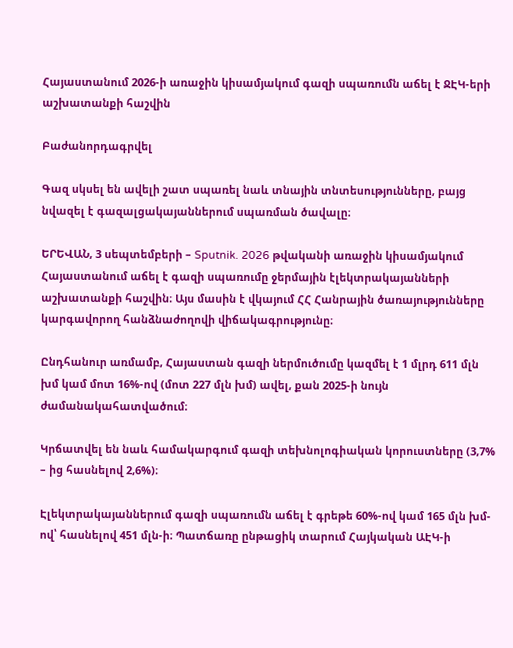Հայաստանում 2026-ի առաջին կիսամյակում գազի սպառումն աճել է ՋԷԿ-երի աշխատանքի հաշվին

Բաժանորդագրվել

Գազ սկսել են ավելի շատ սպառել նաև տնային տնտեսությունները, բայց նվազել է գազալցակայաններում սպառման ծավալը։

ԵՐԵՎԱՆ, 3 սեպտեմբերի – Sputnik. 2026 թվականի առաջին կիսամյակում Հայաստանում աճել է գազի սպառումը ջերմային էլեկտրակայանների աշխատանքի հաշվին։ Այս մասին է վկայում ՀՀ Հանրային ծառայությունները կարգավորող հանձնաժողովի վիճակագրությունը։

Ընդհանուր առմամբ, Հայաստան գազի ներմուծումը կազմել է 1 մլրդ 611 մլն խմ կամ մոտ 16%-ով (մոտ 227 մլն խմ) ավել, քան 2025-ի նույն ժամանակահատվածում։

Կրճատվել են նաև համակարգում գազի տեխնոլոգիական կորուստները (3,7% – ից հասնելով 2,6%)։

Էլեկտրակայաններում գազի սպառումն աճել է գրեթե 60%-ով կամ 165 մլն խմ-ով՝ հասնելով 451 մլն-ի։ Պատճառը ընթացիկ տարում Հայկական ԱԷԿ-ի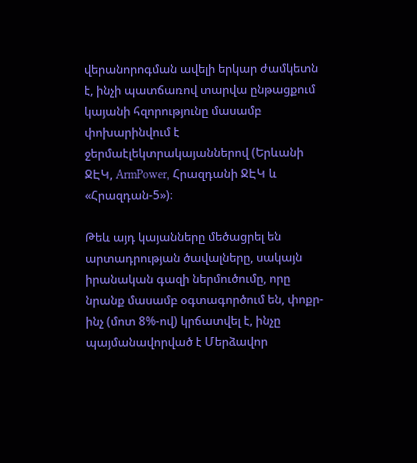վերանորոգման ավելի երկար ժամկետն է, ինչի պատճառով տարվա ընթացքում կայանի հզորությունը մասամբ փոխարինվում է ջերմաէլեկտրակայաններով (Երևանի ՋԷԿ, ArmPower, Հրազդանի ՋԷԿ և «Հրազդան-5»)։

Թեև այդ կայանները մեծացրել են արտադրության ծավալները, սակայն իրանական գազի ներմուծումը, որը նրանք մասամբ օգտագործում են, փոքր-ինչ (մոտ 8%-ով) կրճատվել է, ինչը պայմանավորված է Մերձավոր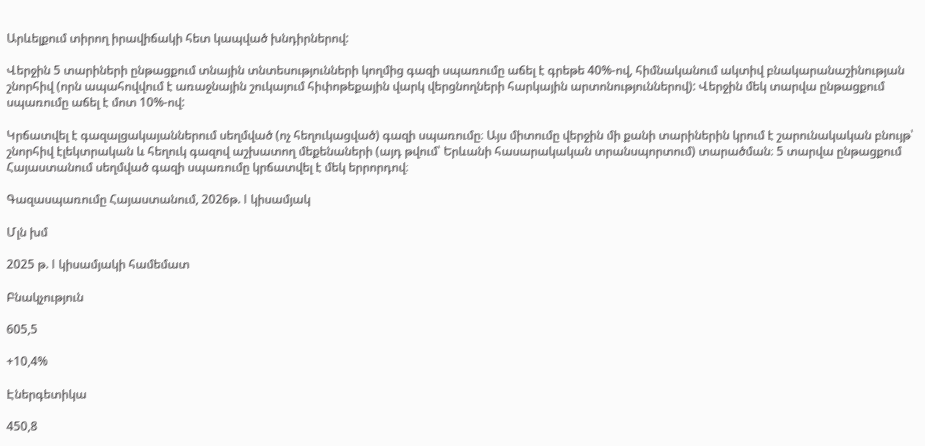Արևելքում տիրող իրավիճակի հետ կապված խնդիրներով:

Վերջին 5 տարիների ընթացքում տնային տնտեսությունների կողմից գազի սպառումը աճել է գրեթե 40%-ով, հիմնականում ակտիվ բնակարանաշինության շնորհիվ (որն ապահովվում է առաջնային շուկայում հիփոթեքային վարկ վերցնողների հարկային արտոնություններով): Վերջին մեկ տարվա ընթացքում սպառումը աճել է մոտ 10%-ով:

Կրճատվել է գազալցակայաններում սեղմված (ոչ հեղուկացված) գազի սպառումը։ Այս միտումը վերջին մի քանի տարիներին կրում է շարունակական բնույթ՝ շնորհիվ էլեկտրական և հեղուկ գազով աշխատող մեքենաների (այդ թվում՝ Երևանի հասարակական տրանսպորտում) տարածման։ 5 տարվա ընթացքում Հայաստանում սեղմված գազի սպառումը կրճատվել է մեկ երրորդով։

Գազասպառումը Հայաստանում, 2026թ. I կիսամյակ

Մլն խմ

2025 թ. I կիսամյակի համեմատ

Բնակչություն

605,5

+10,4%

Էներգետիկա

450,8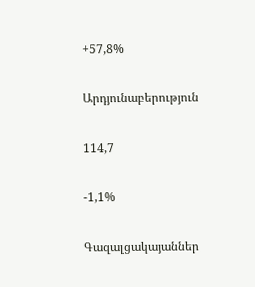+57,8%

Արդյունաբերություն

114,7

-1,1%

Գազալցակայաններ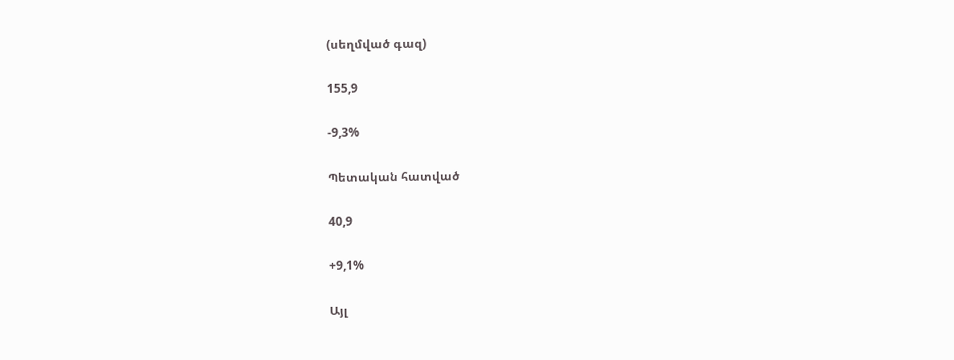(սեղմված գազ)

155,9

-9,3%

Պետական հատված

40,9

+9,1%

Այլ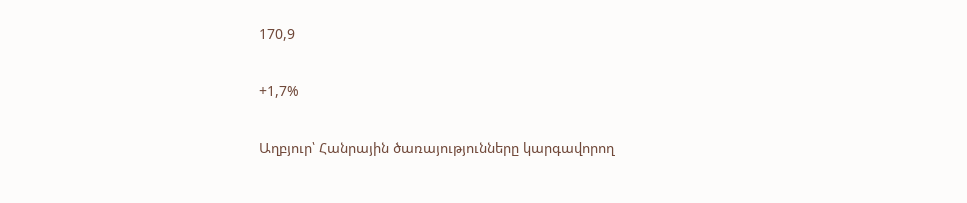170,9

+1,7%

Աղբյուր՝ Հանրային ծառայությունները կարգավորող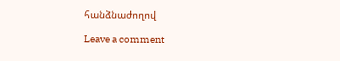հանձնաժողով

Leave a comment